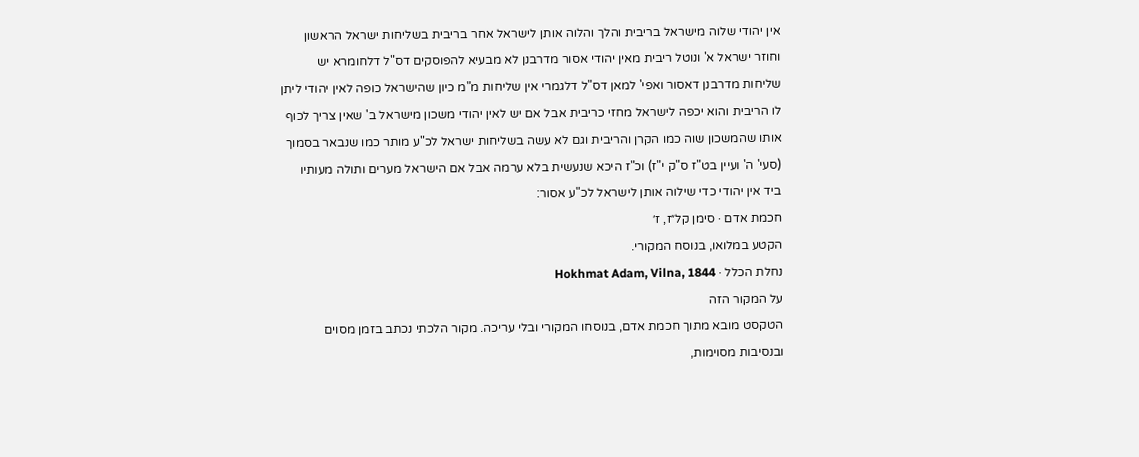אין יהודי שלוה מישראל בריבית והלך והלוה אותן לישראל אחר בריבית בשליחות ישראל הראשון וחוזר ישראל א' ונוטל ריבית מאין יהודי אסור מדרבנן לא מבעיא להפוסקים דס"ל דלחומרא יש שליחות מדרבנן דאסור ואפי' למאן דס"ל דלגמרי אין שליחות מ"מ כיון שהישראל כופה לאין יהודי ליתן לו הריבית והוא יכפה לישראל מחזי כריבית אבל אם יש לאין יהודי משכון מישראל ב' שאין צריך לכוף אותו שהמשכון שוה כמו הקרן והריבית וגם לא עשה בשליחות ישראל לכ"ע מותר כמו שנבאר בסמוך (סעי' ה' ועיין בט"ז ס"ק י"ז) וכ"ז היכא שנעשית בלא ערמה אבל אם הישראל מערים ותולה מעותיו ביד אין יהודי כדי שילוה אותן לישראל לכ"ע אסור:
חכמת אדם · סימן קל״ז, ז׳
הקטע במלואו, בנוסח המקורי.
נחלת הכלל · Hokhmat Adam, Vilna, 1844
על המקור הזה
הטקסט מובא מתוך חכמת אדם, בנוסחו המקורי ובלי עריכה. מקור הלכתי נכתב בזמן מסוים ובנסיבות מסוימות,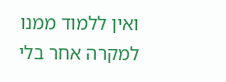ואין ללמוד ממנו למקרה אחר בלי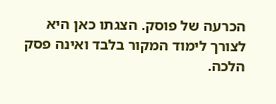הכרעה של פוסק. הצגתו כאן היא לצורך לימוד המקור בלבד ואינה פסק הלכה.